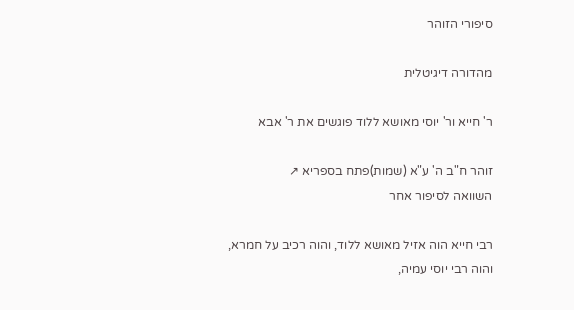סיפורי הזוהר

מהדורה דיגיטלית

ר' חייא ור' יוסי מאושא ללוד פוגשים את ר' אבא

זוהר ח"ב ה' ע"א (שמות)פתח בספריא ↗
השוואה לסיפור אחר

רבי חייא הוה אזיל מאושא ללוד, והוה רכיב על חמרא, והוה רבי יוסי עמיה,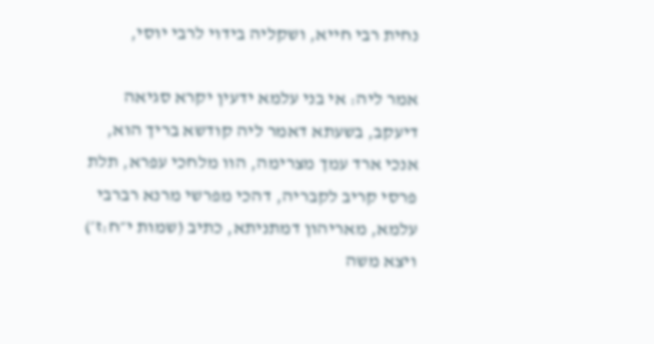נחית רבי חייא, ושקליה בידוי לרבי יוסי,

אמר ליה: אי בני עלמא ידעין יקרא סגיאה דיעקב, בשעתא דאמר ליה קודשא בריך הוא, אנכי ארד עמך מצרימה, הוו מלחכי עפרא, תלת פרסי קריב לקבריה, דהכי מפרשי מרנא רברבי עלמא, מאריהון דמתניתא, כתיב (שמות י״ח:ז׳) ויצא משה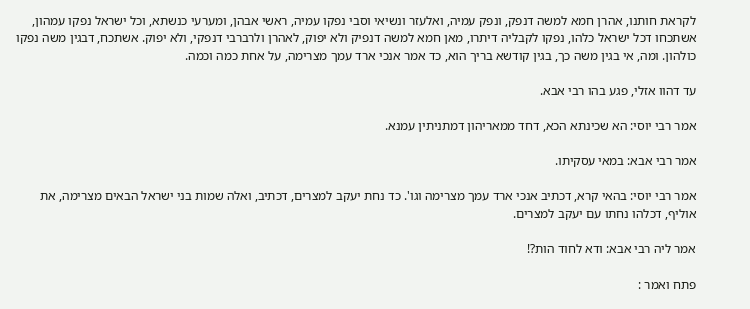לקראת חותנו, אהרן חמא למשה דנפק, ונפק עמיה, ואלעזר ונשיאי וסבי נפקו עמיה, ראשי אבהן, ומערעי כנשתא, וכל ישראל נפקו עמהון, אשתכחו דכל ישראל כלהו, נפקו לקבליה דיתרו, מאן חמא למשה דנפיק ולא יפוק, לאהרן ולרברבי דנפקי, ולא יפוק. אשתכח, דבגין משה נפקו כולהון. ומה, אי בגין משה כך, בגין קודשא בריך הוא, כד אמר אנכי ארד עמך מצרימה, על אחת כמה וכמה.

עד דהוו אזלי, פגע בהו רבי אבא.

אמר רבי יוסי: הא שכינתא הכא, דחד ממאריהון דמתניתין עמנא.

אמר רבי אבא: במאי עסקיתו.

אמר רבי יוסי: בהאי קרא, דכתיב אנכי ארד עמך מצרימה וגו'. כד נחת יעקב למצרים, דכתיב, ואלה שמות בני ישראל הבאים מצרימה, את אוליף, דכלהו נחתו עם יעקב למצרים.

אמר ליה רבי אבא: ודא לחוד הות?!

פתח ואמר :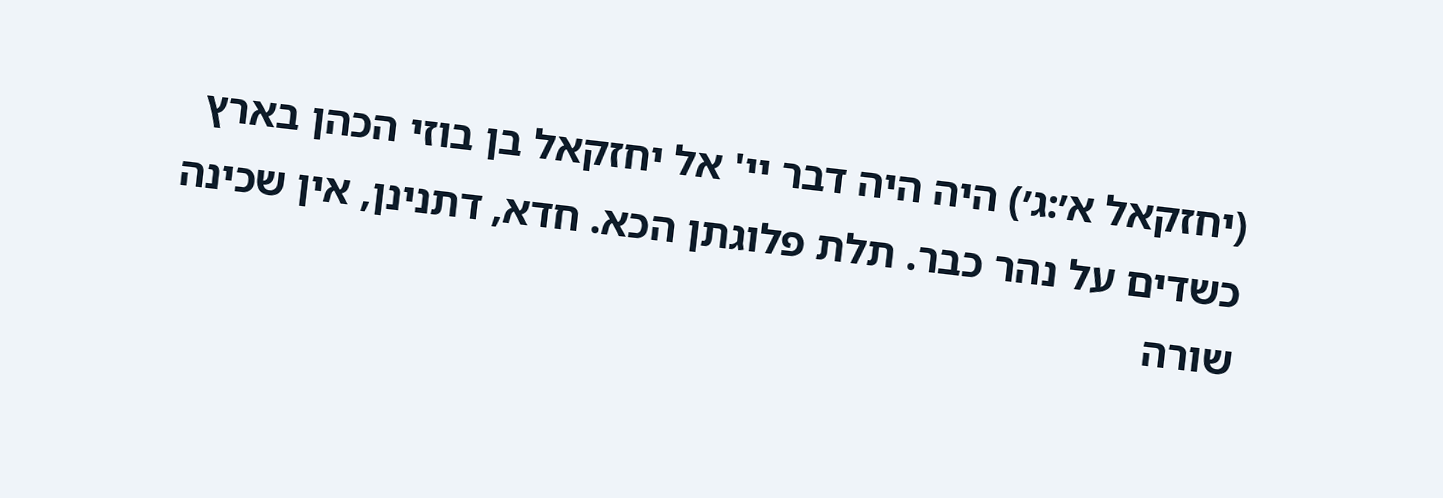(יחזקאל א׳:ג׳) היה היה דבר יי' אל יחזקאל בן בוזי הכהן בארץ כשדים על נהר כבר. תלת פלוגתן הכא. חדא, דתנינן, אין שכינה שורה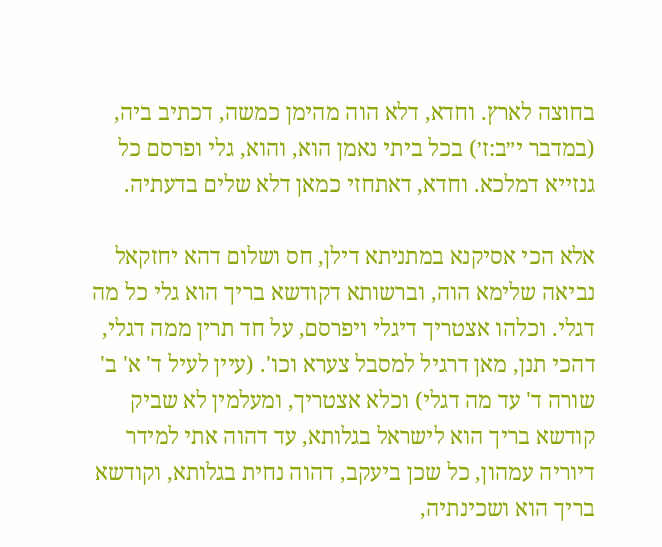בחוצה לארץ. וחדא, דלא הוה מהימן כמשה, דכתיב ביה, (במדבר י״ב:ז׳) בכל ביתי נאמן הוא, והוא, גלי ופרסם כל גנזייא דמלכא. וחדא, דאתחזי כמאן דלא שלים בדעתיה.

אלא הכי אסיקנא במתניתא דילן, חס ושלום דהא יחזקאל נביאה שלימא הוה, וברשותא דקודשא בריך הוא גלי כל מה דגלי. וכלהו אצטריך דיגלי ויפרסם, על חד תרין ממה דגלי, דהכי תנן, מאן דרגיל למסבל צערא וכו'. (עיין לעיל ד' א' ב' שורה ד' עד מה דגלי) וכלא אצטריך, ומעלמין לא שביק קודשא בריך הוא לישראל בגלותא, עד דהוה אתי למידר דיוריה עמהון, כל שכן ביעקב, דהוה נחית בגלותא, וקודשא בריך הוא ושכינתיה,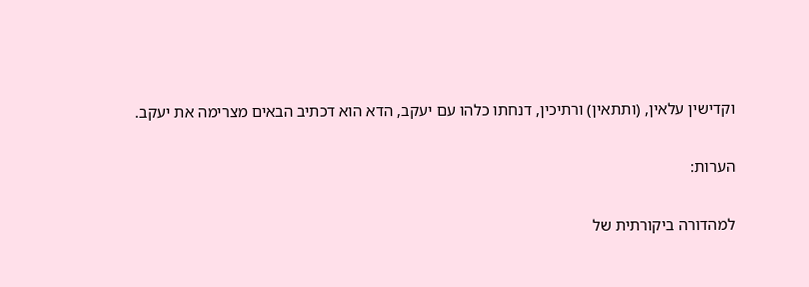וקדישין עלאין, (ותתאין) ורתיכין, דנחתו כלהו עם יעקב, הדא הוא דכתיב הבאים מצרימה את יעקב.

הערות:

למהדורה ביקורתית של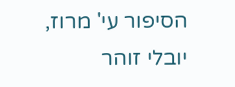הסיפור עי' מרוז, יובלי זוהר